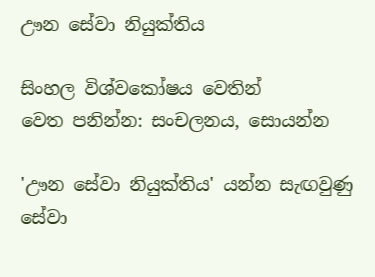ඌන සේවා නියුක්තිය

සිංහල විශ්වකෝෂය වෙතින්
වෙත පනින්න: සංචලනය, සොයන්න

'ඌන සේවා නියුක්තිය' යන්න සැඟවුණු සේවා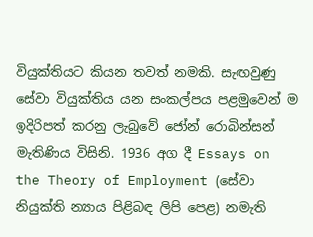වියුක්තියට කියන තවත් නමකි. සැඟවුණු සේවා වියුක්තිය යන සංකල්පය පළමුවෙන් ම ඉදිරිපත් කරනු ලැබුවේ ජෝන් රොබින්සන් මැතිණිය විසිනි. 1936 අග දී Essays on the Theory of Employment (සේවා නියුක්ති න්‍යාය පිළිබඳ ලිපි පෙළ) නමැති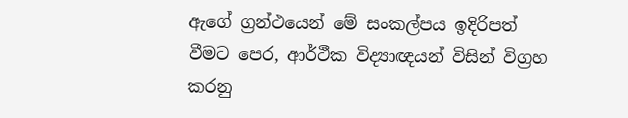ඇගේ ග්‍රන්ථයෙන් මේ සංකල්පය ඉදිරිපත් වීමට පෙර, ආර්ථීක විද්‍යාඥයන් විසින් විග්‍රහ කරනු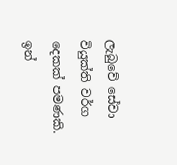ලැබුවේ සේවා වියුක්ති වර්ග දෙකක් පමණකි. ඉන්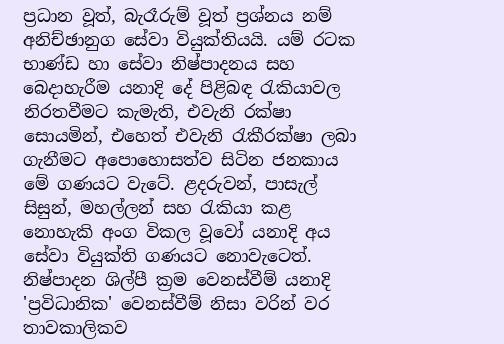ප්‍රධාන වූත්, බැරෑරුම් වූත් ප්‍රශ්නය නම් අනිච්ඡානුග සේවා වියුක්තියයි. යම් රටක භාණ්ඩ හා සේවා නිෂ්පාදනය සහ බෙදාහැරීම යනාදි දේ පිළිබඳ රැකියාවල නිරතවීමට කැමැති, එවැනි රක්ෂා සොයමින්, එහෙත් එවැනි රැකීරක්ෂා ලබා ගැනීමට අපොහොසත්ව සිටින ජනකාය මේ ගණයට වැටේ. ළදරුවන්, පාසැල් සිසුන්, මහල්ලන් සහ රැකියා කළ නොහැකි අංග විකල වූවෝ යනාදි අය සේවා වියුක්ති ගණයට නොවැටෙත්. නිෂ්පාදන ශිල්පී ක්‍රම වෙනස්වීම් යනාදි 'ප්‍රවිධානික' වෙනස්වීම් නිසා වරින් වර තාවකාලිකව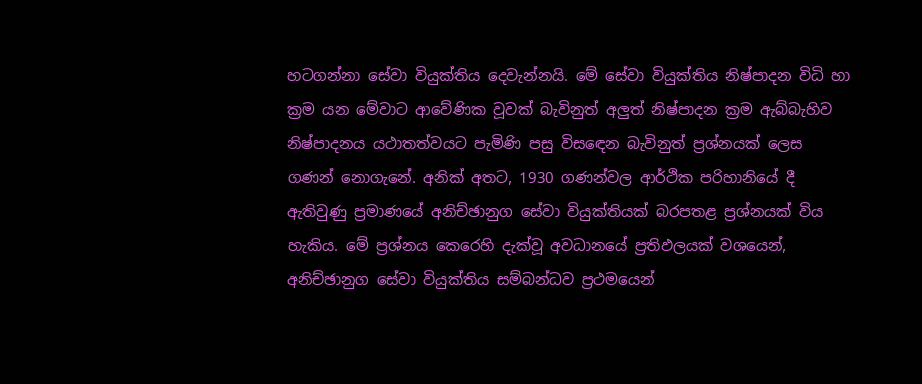හටගන්නා සේවා වියුක්තිය දෙවැන්නයි. මේ සේවා වියුක්තිය නිෂ්පාදන විධි හා ක්‍රම යන මේවාට ආවේණික වූවක් බැවිනුත් අලුත් නිෂ්පාදන ක්‍රම ඇබ්බැහිව නිෂ්පාදනය යථාතත්වයට පැමිණි පසු විසඳෙන බැවිනුත් ප්‍රශ්නයක් ලෙස ගණන් නොගැනේ. අනික් අතට, 1930 ගණන්වල ආර්ථික පරිහානියේ දී ඇතිවුණු ප්‍රමාණයේ අනිච්ඡානුග සේවා වියුක්තියක් බරපතළ ප්‍රශ්නයක් විය හැකිය. මේ ප්‍රශ්නය කෙරෙහි දැක්වූ අවධානයේ ප්‍රතිඵලයක් වශයෙන්, අනිච්ඡානුග සේවා වියුක්තිය සම්බන්ධව ප්‍රථමයෙන්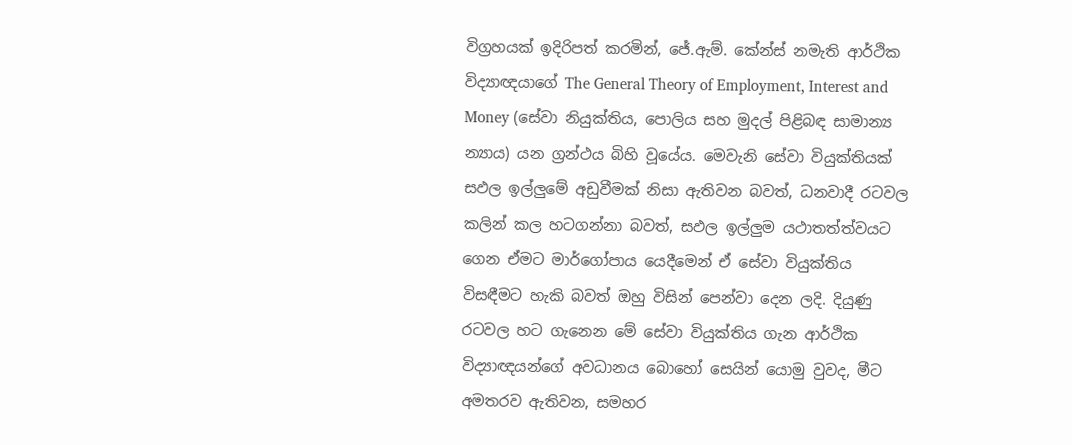විග්‍රහයක් ඉදිරිපත් කරමින්, ජේ.ඇම්. කේන්ස් නමැති ආර්ථික විද්‍යාඥයාගේ The General Theory of Employment, Interest and Money (සේවා නියුක්තිය, පොලිය සහ මුදල් පිළිබඳ සාමාන්‍ය න්‍යාය) යන ග්‍රන්ථය බිහි වූයේය. මෙවැනි සේවා වියුක්තියක් සඵල ඉල්ලුමේ අඩුවීමක් නිසා ඇතිවන බවත්, ධනවාදී රටවල කලින් කල හටගන්නා බවත්, සඵල ඉල්ලුම යථාතත්ත්වයට ගෙන ඒමට මාර්ගෝපාය යෙදීමෙන් ඒ සේවා වියුක්තිය විසඳීමට හැකි බවත් ඔහු විසින් පෙන්වා දෙන ලදි. දියුණු රටවල හට ගැනෙන මේ සේවා වියුක්තිය ගැන ආර්ථික විද්‍යාඥයන්ගේ අවධානය බොහෝ සෙයින් යොමු වුවද, මීට අමතරව ඇතිවන, සමහර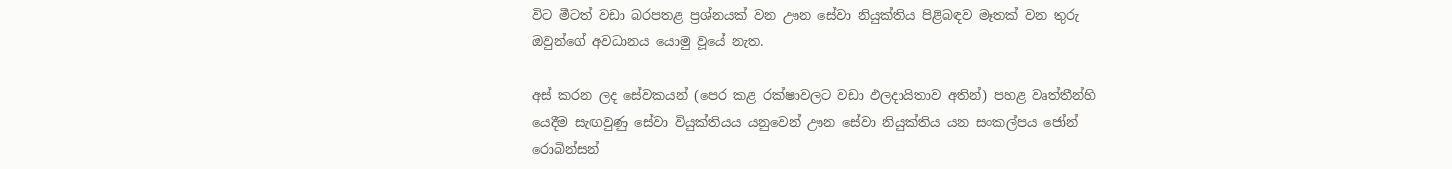විට මීටත් වඩා බරපතළ ප්‍රශ්නයක් වන ඌන සේවා නියුක්තිය පිළිබඳව මෑතක් වන තුරු ඔවුන්ගේ අවධානය යොමු වූයේ නැත.

අස් කරන ලද සේවකයන් (පෙර කළ රක්ෂාවලට වඩා ඵලදායිතාව අතින්) පහළ වෘත්තීන්හි යෙදීම සැඟවුණු සේවා වියුක්තියය යනුවෙන් ඌන සේවා නියුක්තිය යන සංකල්පය ජෝන් රොබින්සන්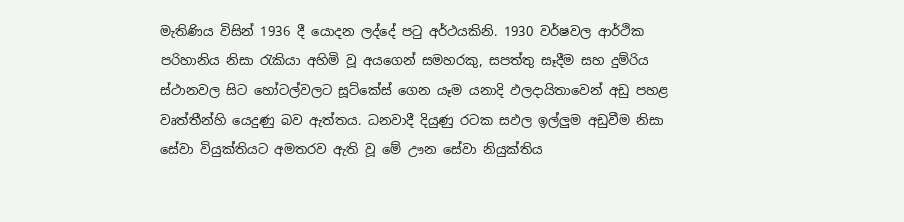මැතිණිය විසින් 1936 දී යොදන ලද්දේ පටු අර්ථයකිනි. 1930 වර්ෂවල ආර්ථික පරිහානිය නිසා රැකියා අහිමි වූ අයගෙන් සමහරකු, සපත්තු සෑදීම සහ දුම්රිය ස්ථානවල සිට හෝටල්වලට සූට්කේස් ගෙන යෑම යනාදි ඵලදායිතාවෙන් අඩු පහළ වෘත්තීන්හි යෙදුණු බව ඇත්තය. ධනවාදී දියුණු රටක සඵල ඉල්ලුම අඩුවීම නිසා සේවා වියුක්තියට අමතරව ඇති වූ මේ ඌන සේවා නියුක්තිය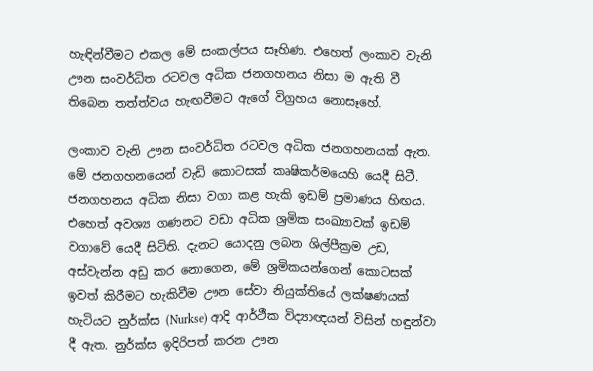හැඳින්වීමට එකල මේ සංකල්පය සෑහිණ. එහෙත් ලංකාව වැනි ඌන සංවර්ධිත රටවල අධික ජනගහනය නිසා ම ඇති වී තිබෙන තත්ත්වය හැඟවීමට ඇගේ විග්‍රහය නොසෑහේ.

ලංකාව වැනි ඌන සංවර්ධිත රටවල අධික ජනගහනයක් ඇත. මේ ජනගහනයෙන් වැඩි කොටසක් කෘෂිකර්මයෙහි යෙදී සිටී. ජනගහනය අධික නිසා වගා කළ හැකි ඉඩම් ප්‍රමාණය හිඟය. එහෙත් අවශ්‍ය ගණනට වඩා අධික ශ්‍රමික සංඛ්‍යාවක් ඉඩම් වගාවේ යෙදී සිටිති. දැනට යොදනු ලබන ශිල්පීක්‍රම උඩ, අස්වැන්න අඩු කර නොගෙන, මේ ශ්‍රමිකයන්ගෙන් කොටසක් ඉවත් කිරීමට හැකිවීම ඌන සේවා නියුක්තියේ ලක්ෂණයක් හැටියට නුර්ක්ස (Nurkse) ආදි ආර්ථීක විද්‍යාඥයන් විසින් හඳුන්වා දී ඇත. නුර්ක්ස ඉදිරිපත් කරන ඌන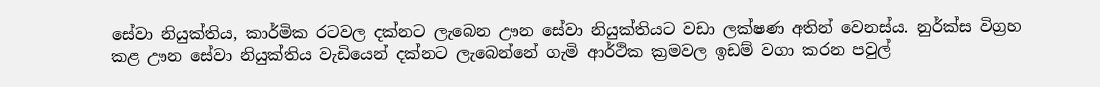සේවා නියුක්තිය, කාර්මික රටවල දක්නට ලැබෙන ඌන සේවා නියුක්තියට වඩා ලක්ෂණ අතින් වෙනස්ය. නුර්ක්ස විග්‍රහ කළ ඌන සේවා නියුක්තිය වැඩියෙන් දක්නට ලැබෙන්නේ ගැමි ආර්ථික ක්‍රමවල ඉඩම් වගා කරන පවුල්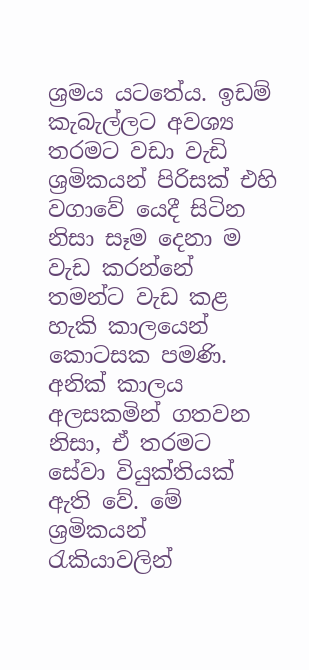ශ්‍රමය යටතේය. ඉඩම් කැබැල්ලට අවශ්‍ය තරමට වඩා වැඩි ශ්‍රමිකයන් පිරිසක් එහි වගාවේ යෙදී සිටින නිසා සෑම දෙනා ම වැඩ කරන්නේ තමන්ට වැඩ කළ හැකි කාලයෙන් කොටසක පමණි. අනික් කාලය අලසකමින් ගතවන නිසා, ඒ තරමට සේවා වියුක්තියක් ඇති වේ. මේ ශ්‍රමිකයන් රැකියාවලින්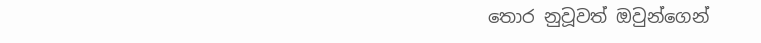තොර නුවූවත් ඔවුන්ගෙන්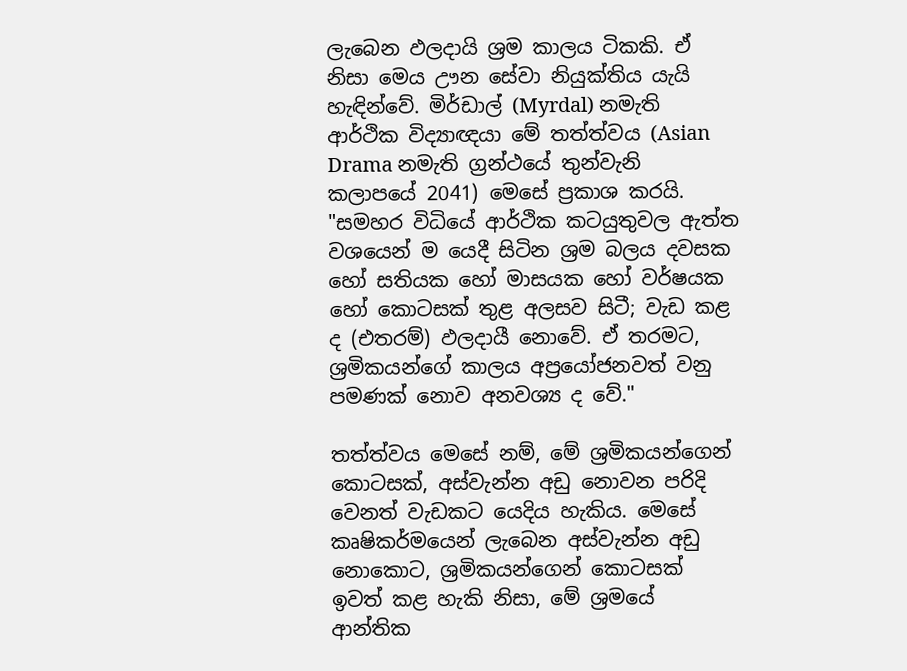ලැබෙන ඵලදායි ශ්‍රම කාලය ටිකකි. ඒ නිසා මෙය ඌන සේවා නියුක්තිය යැයි හැඳින්වේ. මිර්ඩාල් (Myrdal) නමැති ආර්ථික විද්‍යාඥයා මේ තත්ත්වය (Asian Drama නමැති ග්‍රන්ථයේ තුන්වැනි කලාපයේ 2041) මෙසේ ප්‍රකාශ කරයි. "සමහර විධියේ ආර්ථික කටයුතුවල ඇත්ත වශයෙන් ම යෙදී සිටින ශ්‍රම බලය දවසක හෝ සතියක හෝ මාසයක හෝ වර්ෂයක හෝ කොටසක් තුළ අලසව සිටී; වැඩ කළ ද (එතරම්) ඵලදායී නොවේ. ඒ තරමට, ශ්‍රමිකයන්ගේ කාලය අප්‍රයෝජනවත් වනු පමණක් නොව අනවශ්‍ය ද වේ."

තත්ත්වය මෙසේ නම්, මේ ශ්‍රමිකයන්ගෙන් කොටසක්, අස්වැන්න අඩු නොවන පරිදි වෙනත් වැඩකට යෙදිය හැකිය. මෙසේ කෘෂිකර්මයෙන් ලැබෙන අස්වැන්න අඩු නොකොට, ශ්‍රමිකයන්ගෙන් කොටසක් ඉවත් කළ හැකි නිසා, මේ ශ්‍රමයේ ආන්තික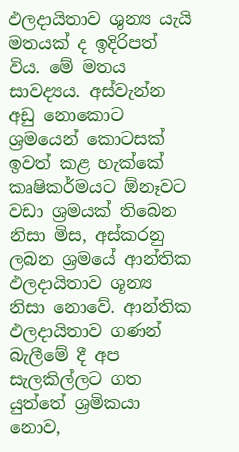ඵලදායිතාව ශුන්‍ය යැයි මතයක් ද ඉදිරිපත් විය. මේ මතය සාවද්‍යය. අස්වැන්න අඩු නොකොට ශ්‍රමයෙන් කොටසක් ඉවත් කළ හැක්කේ කෘෂිකර්මයට ඕනෑවට වඩා ශ්‍රමයක් තිබෙන නිසා මිස, අස්කරනු ලබන ශ්‍රමයේ ආන්තික ඵලදායිතාව ශූන්‍ය නිසා නොවේ. ආන්තික ඵලදායිතාව ගණන් බැලීමේ දී අප සැලකිල්ලට ගත යුත්තේ ශ්‍රමිකයා නොව,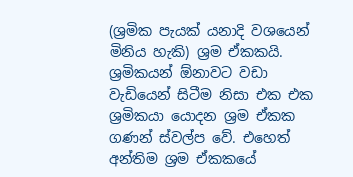(ශ්‍රමික පැයක් යනාදි වශයෙන් මිනිය හැකි) ශ්‍රම ඒකකයි. ශ්‍රමිකයන් ඕනාවට වඩා වැඩියෙන් සිටීම නිසා එක එක ශ්‍රමිකයා යොදන ශ්‍රම ඒකක ගණන් ස්වල්ප වේ. එහෙත් අන්තිම ශ්‍රම ඒකකයේ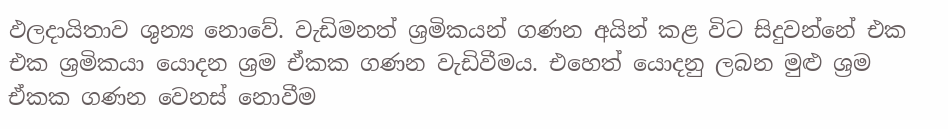ඵලදායිතාව ශුන්‍ය නොවේ. වැඩිමනත් ශ්‍රමිකයන් ගණන අයින් කළ විට සිදුවන්නේ එක එක ශ්‍රමිකයා යොදන ශ්‍රම ඒකක ගණන වැඩිවීමය. එහෙත් යොදනු ලබන මුළු ශ්‍රම ඒකක ගණන වෙනස් නොවීම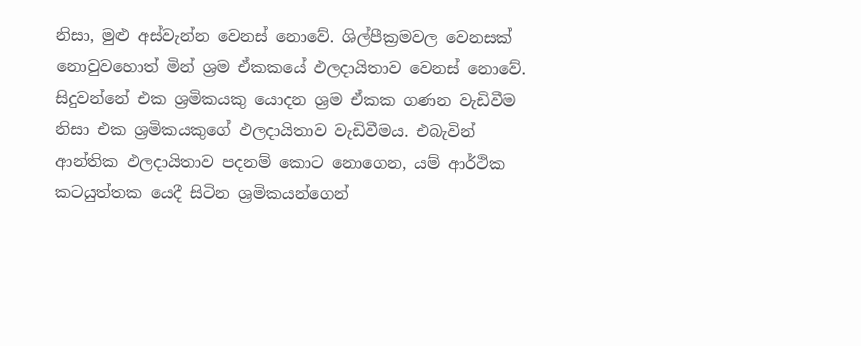නිසා, මුළු අස්වැන්න වෙනස් නොවේ. ශිල්පීක්‍රමවල වෙනසක් නොවුවහොත් මින් ශ්‍රම ඒකකයේ ඵලදායිතාව වෙනස් නොවේ. සිදුවන්නේ එක ශ්‍රමිකයකු යොදන ශ්‍රම ඒකක ගණන වැඩිවීම නිසා එක ශ්‍රමිකයකුගේ ඵලදායිතාව වැඩිවීමය. එබැවින් ආන්තික ඵලදායිතාව පදනම් කොට නොගෙන, යම් ආර්ථික කටයුත්තක යෙදී සිටින ශ්‍රමිකයන්ගෙන්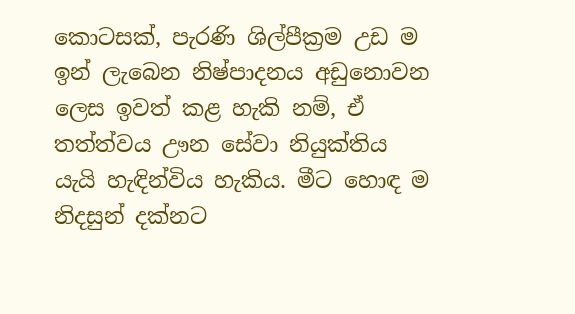කොටසක්, පැරණි ශිල්පීක්‍රම උඩ ම ඉන් ලැබෙන නිෂ්පාදනය අඩුනොවන ලෙස ඉවත් කළ හැකි නම්, ඒ තත්ත්වය ඌන සේවා නියුක්තිය යැයි හැඳින්විය හැකිය. මීට හොඳ ම නිදසුන් දක්නට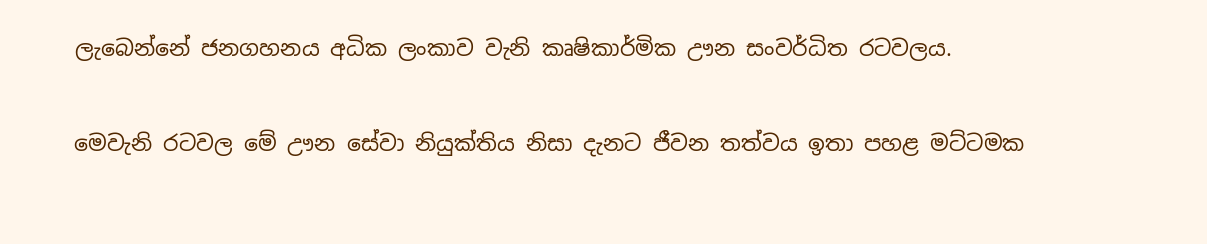ලැබෙන්නේ ජනගහනය අධික ලංකාව වැනි කෘෂිකාර්මික ඌන සංවර්ධිත රටවලය.

මෙවැනි රටවල මේ ඌන සේවා නියුක්තිය නිසා දැනට ජීවන තත්වය ඉතා පහළ මට්ටමක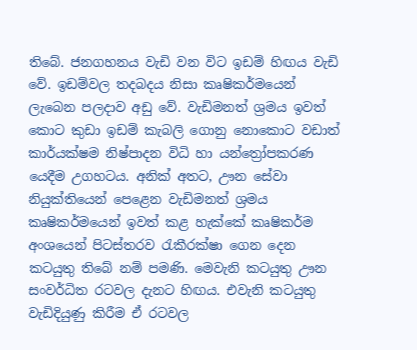තිබේ. ජනගහනය වැඩි වන විට ඉඩම් හිඟය වැඩි වේ. ඉඩම්වල තදබදය නිසා කෘෂිකර්මයෙන් ලැබෙන පලදාව අඩු වේ. වැඩිමනත් ශ්‍රමය ඉවත් කොට කුඩා ඉඩම් කැබලි ගොනු නොකොට වඩාත් කාර්යක්ෂම නිෂ්පාදන විධි හා යන්ත්‍රෝපකරණ යෙදීම උගහටය. අනික් අතට, ඌන සේවා නියුක්තියෙන් පෙළෙන වැඩිමනත් ශ්‍රමය කෘෂිකර්මයෙන් ඉවත් කළ හැක්කේ කෘෂිකර්ම අංශයෙන් පිටස්තරව රැකීරක්ෂා ගෙන දෙන කටයුතු තිබේ නම් පමණි. මෙවැනි කටයුතු ඌන සංවර්ධිත රටවල දැනට හිඟය. එවැනි කටයුතු වැඩිදියුණු කිරීම ඒ රටවල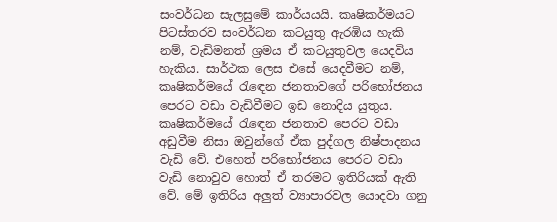සංවර්ධන සැලසුමේ කාර්යයයි. කෘෂිකර්මයට පිටස්තරව සංවර්ධන කටයුතු ඇරඹිය හැකි නම්, වැඩිමනත් ශ්‍රමය ඒ කටයුතුවල යෙදවිය හැකිය. සාර්ථක ලෙස එසේ යෙදවීමට නම්, කෘෂිකර්මයේ රැඳෙන ජනතාවගේ පරිභෝජනය පෙරට වඩා වැඩිවීමට ඉඩ නොදිය යුතුය. කෘෂිකර්මයේ රැඳෙන ජනතාව පෙරට වඩා අඩුවීම නිසා ඔවුන්ගේ ඒක පුද්ගල නිෂ්පාදනය වැඩි වේ. එහෙත් පරිභෝජනය පෙරට වඩා වැඩි නොවුව හොත් ඒ තරමට ඉතිරියක් ඇති වේ. මේ ඉතිරිය අලුත් ව්‍යාපාරවල යොදවා ගනු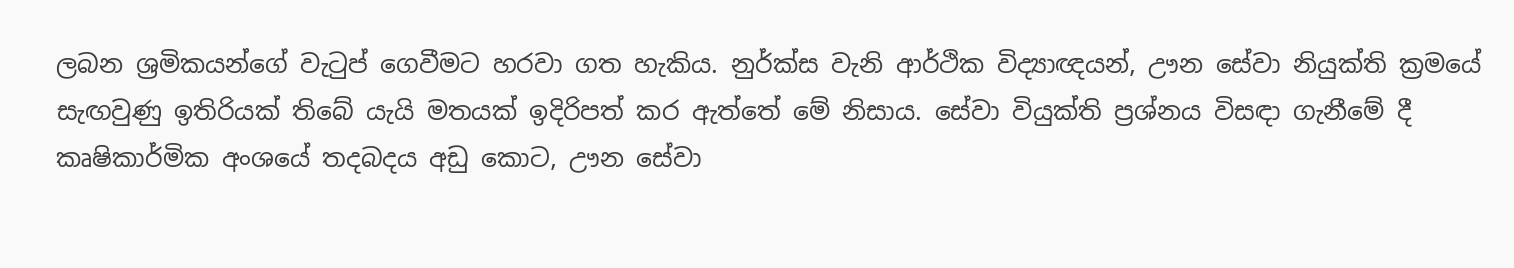ලබන ශ්‍රමිකයන්ගේ වැටුප් ගෙවීමට හරවා ගත හැකිය. නුර්ක්ස වැනි ආර්ථික විද්‍යාඥයන්, ඌන සේවා නියුක්ති ක්‍රමයේ සැඟවුණු ඉතිරියක් තිබේ යැයි මතයක් ඉදිරිපත් කර ඇත්තේ මේ නිසාය. සේවා වියුක්ති ප්‍රශ්නය විසඳා ගැනීමේ දී කෘෂිකාර්මික අංශයේ තදබදය අඩු කොට, ඌන සේවා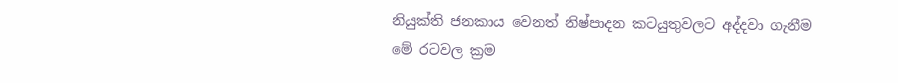නියුක්ති ජනකාය වෙනත් නිෂ්පාදන කටයුතුවලට අද්දවා ගැනීම මේ රටවල ක්‍රම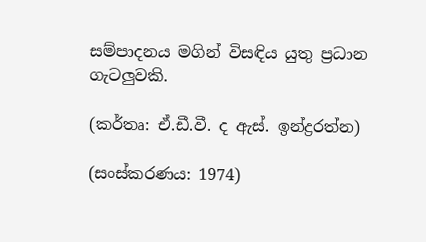සම්පාදනය මගින් විසඳිය යුතු ප්‍රධාන ගැටලුවකි.

(කර්තෘ: ඒ.ඩී.වී. ද ඇස්. ඉන්ද්‍රරත්න)

(සංස්කරණය: 1974)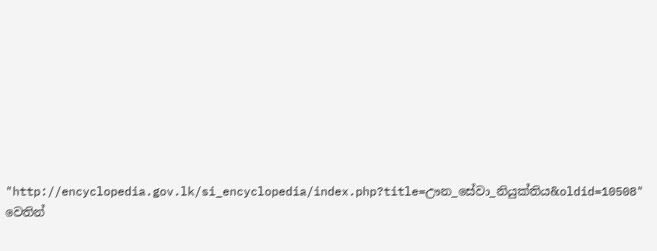"http://encyclopedia.gov.lk/si_encyclopedia/index.php?title=ඌන_සේවා_නියුක්තිය&oldid=10508" වෙතින්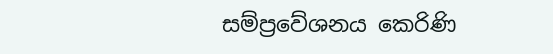සම්ප්‍රවේශනය කෙරිණි